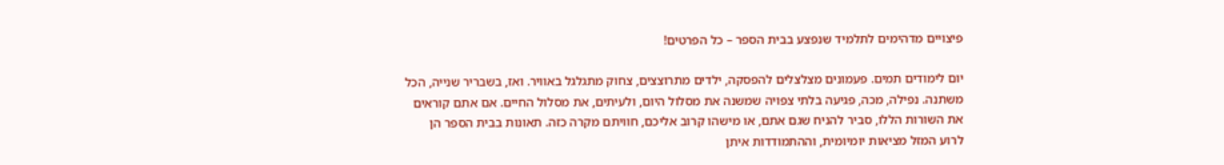פיצויים מדהימים לתלמיד שנפצע בבית הספר – כל הפרטים!

יום לימודים תמים. פעמונים מצלצלים להפסקה, ילדים מתרוצצים, צחוק מתגלגל באוויר. ואז, בשבריר שנייה, הכל משתנה. נפילה, מכה, פגיעה בלתי צפויה שמשנה את מסלול היום, ולעיתים, את מסלול החיים. אם אתם קוראים את השורות הללו, סביר להניח שגם אתם, או מישהו קרוב אליכם, חוויתם מקרה כזה. תאונות בבית הספר הן לרוע המזל מציאות יומיומית, וההתמודדות איתן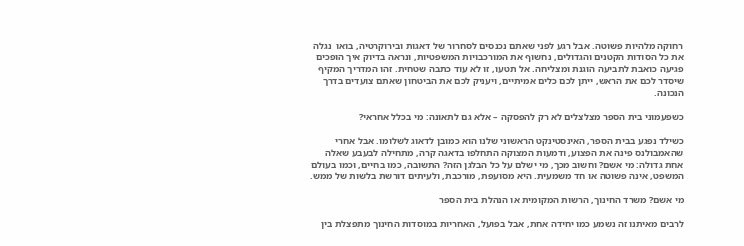רחוקה מלהיות פשוטה. אבל רגע לפני שאתם נכנסים לסחרור של דאגות ובירוקרטיה, בואו  נגלה את כל הסודות הקטנים והגדולים, נחשוף את המורכבויות המשפטיות, ונראה בדיוק איך הופכים פגיעה כואבת לתביעה הוגנת ומצליחה. אל תטעו, זו לא עוד כתבה שטחית. זהו המדריך המקיף שיסדר לכם את הראש, ייתן לכם כלים אמיתיים, ויעניק לכם את הביטחון שאתם צועדים בדרך הנכונה.

כשפעמוני בית הספר מצלצלים לא רק להפסקה – אלא גם לתאונה: מי בכלל אחראי?

כשילד נפגע בבית הספר, האינסטינקט הראשוני שלנו הוא כמובן לדאוג לשלומו. אבל אחרי שהאמבולנס פינה את הפצוע, ודמעות המצוקה התחלפו בדאגה קרה, מתחילה לבעבע שאלה אחת גדולה: מי אשם? וחשוב מכך, מי ישלם על כל הבלגן הזה? התשובה, כמו בחיים, וכמו בעולם המשפט, אינה פשוטה או חד משמעית. היא מסועפת, מורכבת, ולעיתים דורשת בלשות של ממש.

מי אשם? משרד החינוך, הרשות המקומית או הנהלת בית הספר

לרבים מאיתנו זה נשמע כמו יחידה אחת, אבל בפועל, האחריות במוסדות החינוך מתפצלת בין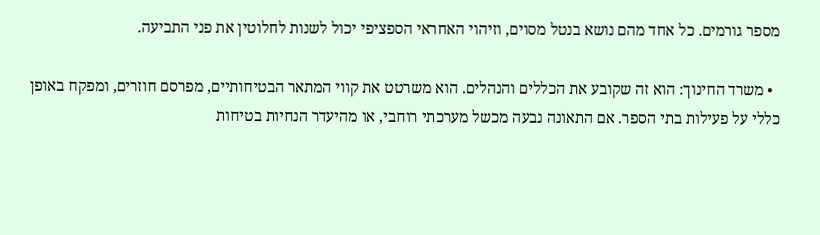מספר גורמים. כל אחד מהם נושא בנטל מסוים, וזיהוי האחראי הספציפי יכול לשנות לחלוטין את פני התביעה.

  • משרד החינוך: הוא זה שקובע את הכללים והנהלים. הוא משרטט את קווי המתאר הבטיחותיים, מפרסם חוזרים, ומפקח באופן כללי על פעילות בתי הספר. אם התאונה נבעה מכשל מערכתי רוחבי, או מהיעדר הנחיות בטיחות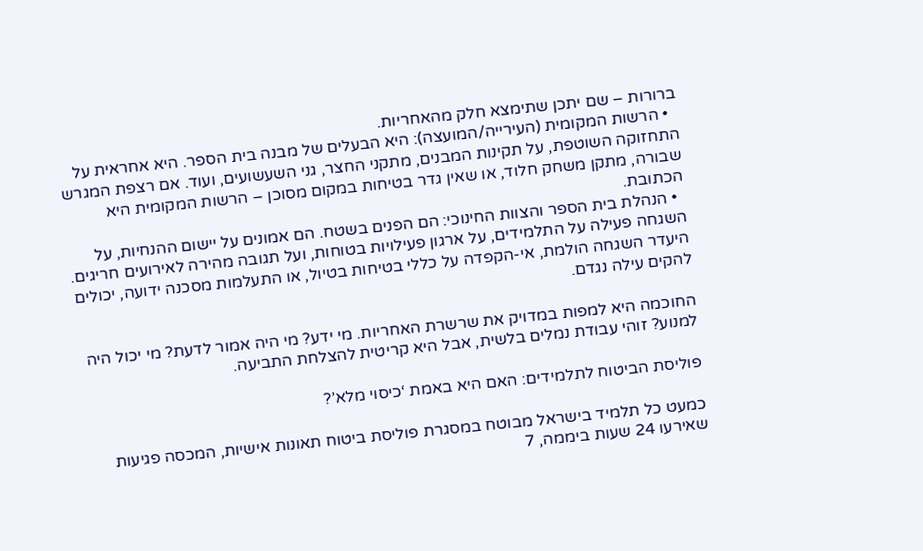ברורות – שם יתכן שתימצא חלק מהאחריות.
  • הרשות המקומית (העירייה/המועצה): היא הבעלים של מבנה בית הספר. היא אחראית על התחזוקה השוטפת, על תקינות המבנים, מתקני החצר, גני השעשועים, ועוד. אם רצפת המגרש שבורה, מתקן משחק חלוד, או שאין גדר בטיחות במקום מסוכן – הרשות המקומית היא הכתובת.
  • הנהלת בית הספר והצוות החינוכי: הם הפנים בשטח. הם אמונים על יישום ההנחיות, על השגחה פעילה על התלמידים, על ארגון פעילויות בטוחות, ועל תגובה מהירה לאירועים חריגים. היעדר השגחה הולמת, אי-הקפדה על כללי בטיחות בטיול, או התעלמות מסכנה ידועה, יכולים להקים עילה נגדם.

החוכמה היא למפות במדויק את שרשרת האחריות. מי ידע? מי היה אמור לדעת? מי יכול היה למנוע? זוהי עבודת נמלים בלשית, אבל היא קריטית להצלחת התביעה.

פוליסת הביטוח לתלמידים: האם היא באמת ‘כיסוי מלא’?

כמעט כל תלמיד בישראל מבוטח במסגרת פוליסת ביטוח תאונות אישיות, המכסה פגיעות שאירעו 24 שעות ביממה, 7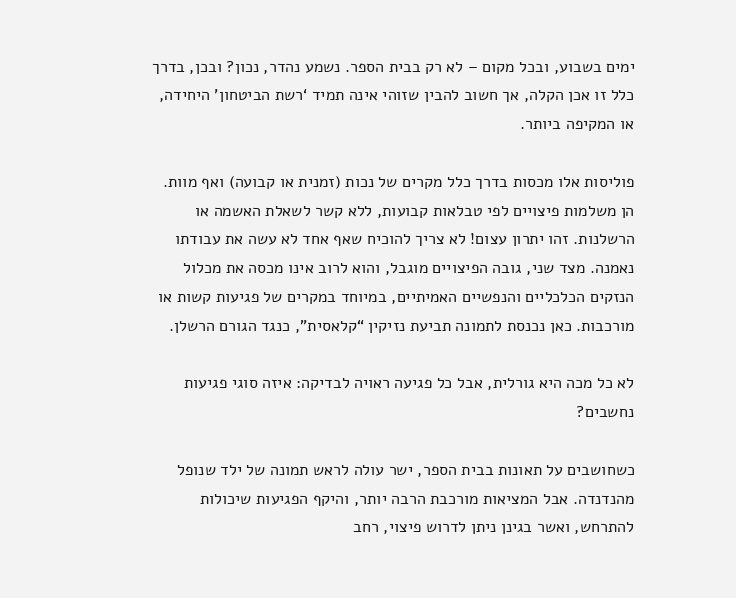ימים בשבוע, ובכל מקום – לא רק בבית הספר. נשמע נהדר, נכון? ובכן, בדרך כלל זו אכן הקלה, אך חשוב להבין שזוהי אינה תמיד ‘רשת הביטחון’ היחידה, או המקיפה ביותר.

פוליסות אלו מכסות בדרך כלל מקרים של נכות (זמנית או קבועה) ואף מוות. הן משלמות פיצויים לפי טבלאות קבועות, ללא קשר לשאלת האשמה או הרשלנות. זהו יתרון עצום! לא צריך להוכיח שאף אחד לא עשה את עבודתו נאמנה. מצד שני, גובה הפיצויים מוגבל, והוא לרוב אינו מכסה את מכלול הנזקים הכלכליים והנפשיים האמיתיים, במיוחד במקרים של פגיעות קשות או מורכבות. כאן נכנסת לתמונה תביעת נזיקין “קלאסית”, כנגד הגורם הרשלן.

לא כל מכה היא גורלית, אבל כל פגיעה ראויה לבדיקה: איזה סוגי פגיעות נחשבים?

כשחושבים על תאונות בבית הספר, ישר עולה לראש תמונה של ילד שנופל מהנדנדה. אבל המציאות מורכבת הרבה יותר, והיקף הפגיעות שיכולות להתרחש, ואשר בגינן ניתן לדרוש פיצוי, רחב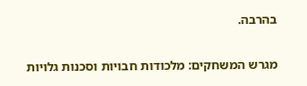בהרבה.

מגרש המשחקים: מלכודות חבויות וסכנות גלויות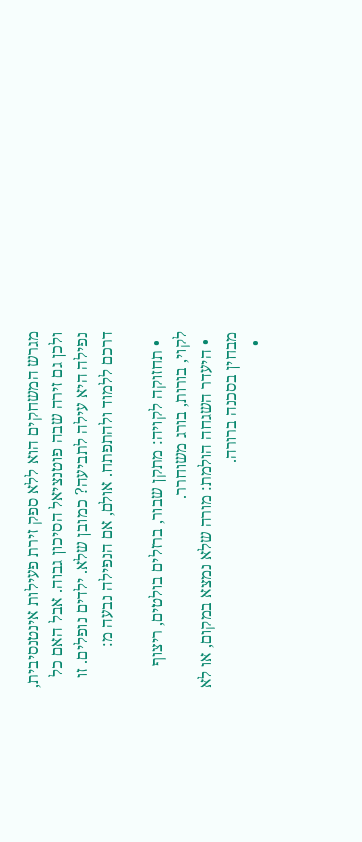מגרש המשחקים הוא ללא ספק זירת פעילות אינטנסיבית, ולכן גם זירה שבה פוטנציאל הסיכון גבוה. אבל האם כל נפילה היא עילה לתביעה? כמובן שלא. ילדים נופלים. זו דרכם ללמוד ולהתפתח. אולם, אם הנפילה נבעה מ:

  • תחזוקה לקויה: מתקן שבור, ברזלים בולטים, ריצוף לקוי, בורות, בורג משוחרר.
  • היעדר השגחה הולמת: מורה שלא נמצא במקום, או לא מבחין בסכנה ברורה.
  •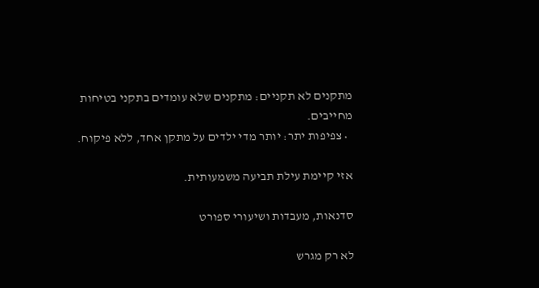מתקנים לא תקניים: מתקנים שלא עומדים בתקני בטיחות מחייבים.
  • צפיפות יתר: יותר מדי ילדים על מתקן אחד, ללא פיקוח.

אזי קיימת עילת תביעה משמעותית.

סדנאות, מעבדות ושיעורי ספורט

לא רק מגרש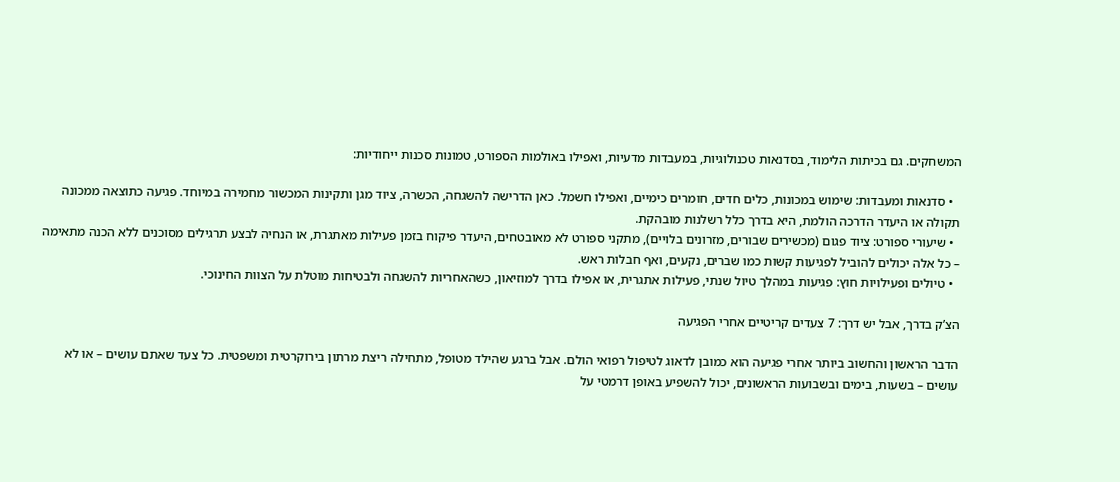המשחקים. גם בכיתות הלימוד, בסדנאות טכנולוגיות, במעבדות מדעיות, ואפילו באולמות הספורט, טמונות סכנות ייחודיות:

  • סדנאות ומעבדות: שימוש במכונות, כלים חדים, חומרים כימיים, ואפילו חשמל. כאן הדרישה להשגחה, הכשרה, ציוד מגן ותקינות המכשור מחמירה במיוחד. פגיעה כתוצאה ממכונה תקולה או היעדר הדרכה הולמת, היא בדרך כלל רשלנות מובהקת.
  • שיעורי ספורט: ציוד פגום (מכשירים שבורים, מזרונים בלויים), מתקני ספורט לא מאובטחים, היעדר פיקוח בזמן פעילות מאתגרת, או הנחיה לבצע תרגילים מסוכנים ללא הכנה מתאימה – כל אלה יכולים להוביל לפגיעות קשות כמו שברים, נקעים, ואף חבלות ראש.
  • טיולים ופעילויות חוץ: פגיעות במהלך טיול שנתי, פעילות אתגרית, או אפילו בדרך למוזיאון, כשהאחריות להשגחה ולבטיחות מוטלת על הצוות החינוכי.

הצ’ק בדרך, אבל יש דרך: 7 צעדים קריטיים אחרי הפגיעה

הדבר הראשון והחשוב ביותר אחרי פגיעה הוא כמובן לדאוג לטיפול רפואי הולם. אבל ברגע שהילד מטופל, מתחילה ריצת מרתון בירוקרטית ומשפטית. כל צעד שאתם עושים – או לא עושים – בשעות, בימים ובשבועות הראשונים, יכול להשפיע באופן דרמטי על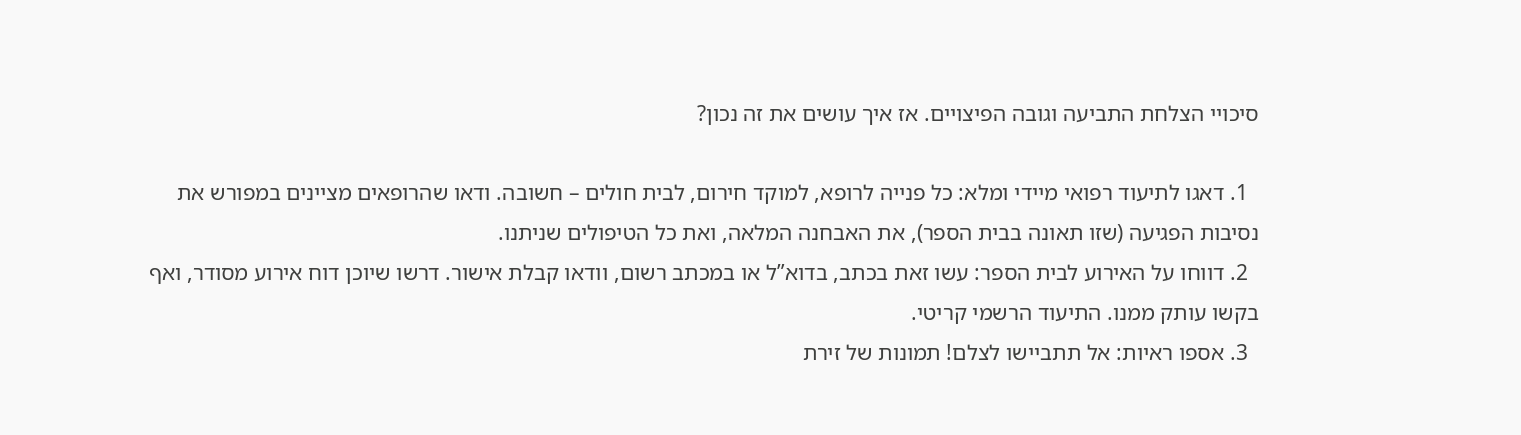סיכויי הצלחת התביעה וגובה הפיצויים. אז איך עושים את זה נכון?

  1. דאגו לתיעוד רפואי מיידי ומלא: כל פנייה לרופא, למוקד חירום, לבית חולים – חשובה. ודאו שהרופאים מציינים במפורש את נסיבות הפגיעה (שזו תאונה בבית הספר), את האבחנה המלאה, ואת כל הטיפולים שניתנו.
  2. דווחו על האירוע לבית הספר: עשו זאת בכתב, בדוא”ל או במכתב רשום, וודאו קבלת אישור. דרשו שיוכן דוח אירוע מסודר, ואף בקשו עותק ממנו. התיעוד הרשמי קריטי.
  3. אספו ראיות: אל תתביישו לצלם! תמונות של זירת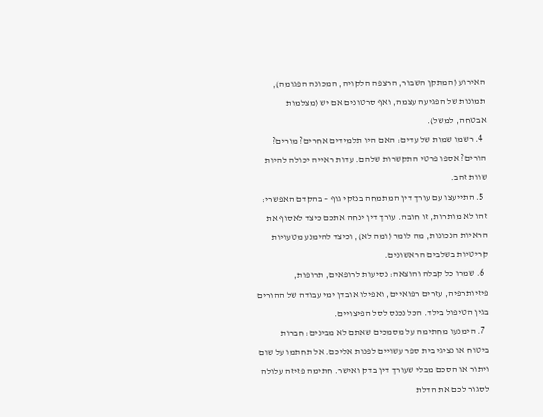האירוע (המתקן השבור, הרצפה הלקויה, המכונה הפגומה), תמונות של הפגיעה עצמה, ואף סרטונים אם יש (מצלמות אבטחה, למשל).
  4. רשמו שמות של עדים: האם היו תלמידים אחרים? מורים? הורים? אספו פרטי התקשרות שלהם. עדות ראייה יכולה להיות שוות זהב.
  5. התייעצו עם עורך דין המתמחה בנזקי גוף – בהקדם האפשרי: זהו לא מותרות, זו חובה. עורך דין ינחה אתכם כיצד לאסוף את הראיות הנכונות, מה לומר (ומה לא), וכיצד להימנע מטעויות קריטיות בשלבים הראשונים.
  6. שמרו כל קבלה והוצאה: נסיעות לרופאים, תרופות, פיזיותרפיה, עזרים רפואיים, ואפילו אובדן ימי עבודה של ההורים בגין הטיפול בילד. הכל נכנס לסל הפיצויים.
  7. הימנעו מחתימה על מסמכים שאתם לא מבינים: חברות ביטוח או נציגי בית ספר עשויים לפנות אליכם. אל תחתמו על שום ויתור או הסכם מבלי שעורך דין בדק ואישר. חתימה פזיזה עלולה לסגור לכם את הדלת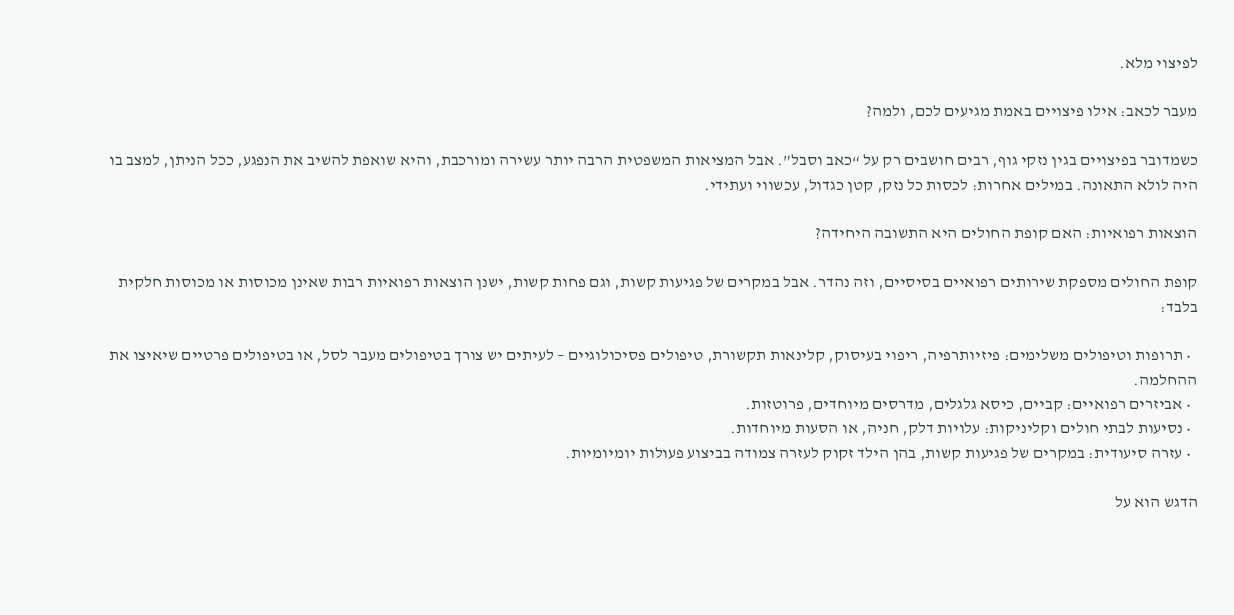לפיצוי מלא.

מעבר לכאב: אילו פיצויים באמת מגיעים לכם, ולמה?

כשמדובר בפיצויים בגין נזקי גוף, רבים חושבים רק על “כאב וסבל”. אבל המציאות המשפטית הרבה יותר עשירה ומורכבת, והיא שואפת להשיב את הנפגע, ככל הניתן, למצב בו היה לולא התאונה. במילים אחרות: לכסות כל נזק, קטן כגדול, עכשווי ועתידי.

הוצאות רפואיות: האם קופת החולים היא התשובה היחידה?

קופת החולים מספקת שירותים רפואיים בסיסיים, וזה נהדר. אבל במקרים של פגיעות קשות, וגם פחות קשות, ישנן הוצאות רפואיות רבות שאינן מכוסות או מכוסות חלקית בלבד:

  • תרופות וטיפולים משלימים: פיזיותרפיה, ריפוי בעיסוק, קלינאות תקשורת, טיפולים פסיכולוגיים – לעיתים יש צורך בטיפולים מעבר לסל, או בטיפולים פרטיים שיאיצו את ההחלמה.
  • אביזרים רפואיים: קביים, כיסא גלגלים, מדרסים מיוחדים, פרוטזות.
  • נסיעות לבתי חולים וקליניקות: עלויות דלק, חניה, או הסעות מיוחדות.
  • עזרה סיעודית: במקרים של פגיעות קשות, בהן הילד זקוק לעזרה צמודה בביצוע פעולות יומיומיות.

הדגש הוא על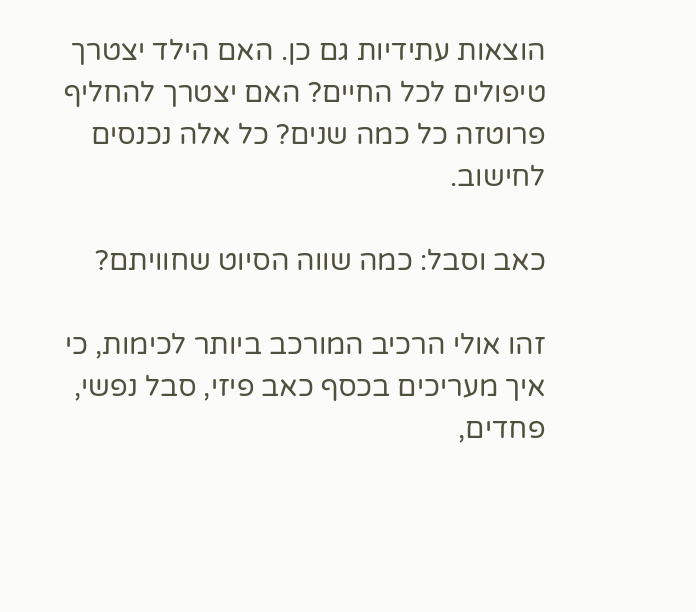הוצאות עתידיות גם כן. האם הילד יצטרך טיפולים לכל החיים? האם יצטרך להחליף פרוטזה כל כמה שנים? כל אלה נכנסים לחישוב.

כאב וסבל: כמה שווה הסיוט שחוויתם?

זהו אולי הרכיב המורכב ביותר לכימות, כי איך מעריכים בכסף כאב פיזי, סבל נפשי, פחדים,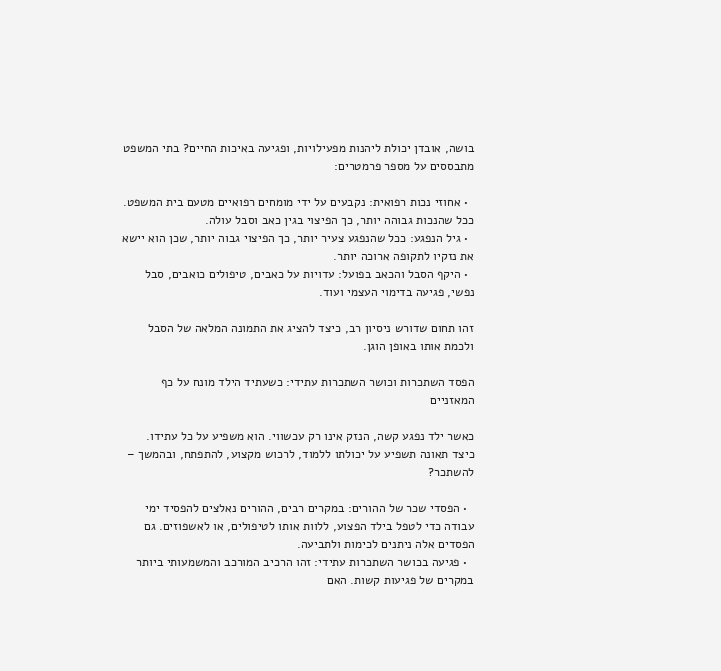בושה, אובדן יכולת ליהנות מפעילויות, ופגיעה באיכות החיים? בתי המשפט מתבססים על מספר פרמטרים:

  • אחוזי נכות רפואית: נקבעים על ידי מומחים רפואיים מטעם בית המשפט. ככל שהנכות גבוהה יותר, כך הפיצוי בגין כאב וסבל עולה.
  • גיל הנפגע: ככל שהנפגע צעיר יותר, כך הפיצוי גבוה יותר, שכן הוא יישא את נזקיו לתקופה ארוכה יותר.
  • היקף הסבל והכאב בפועל: עדויות על כאבים, טיפולים כואבים, סבל נפשי, פגיעה בדימוי העצמי ועוד.

זהו תחום שדורש ניסיון רב, כיצד להציג את התמונה המלאה של הסבל ולכמת אותו באופן הוגן.

הפסד השתכרות וכושר השתכרות עתידי: כשעתיד הילד מונח על כף המאזניים

כאשר ילד נפגע קשה, הנזק אינו רק עכשווי. הוא משפיע על כל עתידו. כיצד תאונה תשפיע על יכולתו ללמוד, לרכוש מקצוע, להתפתח, ובהמשך – להשתכר?

  • הפסדי שכר של ההורים: במקרים רבים, ההורים נאלצים להפסיד ימי עבודה כדי לטפל בילד הפצוע, ללוות אותו לטיפולים, או לאשפוזים. גם הפסדים אלה ניתנים לכימות ולתביעה.
  • פגיעה בכושר השתכרות עתידי: זהו הרכיב המורכב והמשמעותי ביותר במקרים של פגיעות קשות. האם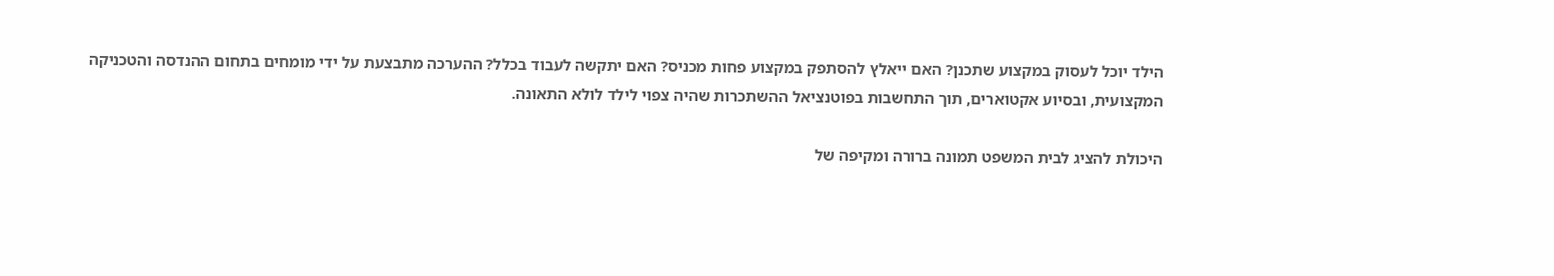הילד יוכל לעסוק במקצוע שתכנן? האם ייאלץ להסתפק במקצוע פחות מכניס? האם יתקשה לעבוד בכלל? ההערכה מתבצעת על ידי מומחים בתחום ההנדסה והטכניקה המקצועית, ובסיוע אקטוארים, תוך התחשבות בפוטנציאל ההשתכרות שהיה צפוי לילד לולא התאונה.

היכולת להציג לבית המשפט תמונה ברורה ומקיפה של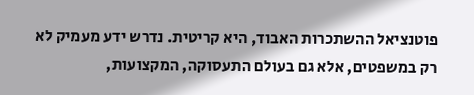פוטנציאל ההשתכרות האבוד, היא קריטית. נדרש ידע מעמיק לא רק במשפטים, אלא גם בעולם התעסוקה, המקצועות,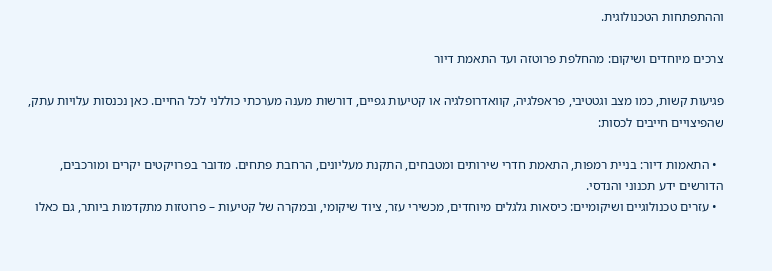וההתפתחות הטכנולוגית.

צרכים מיוחדים ושיקום: מהחלפת פרוטזה ועד התאמת דיור

פגיעות קשות, כמו מצב וגטטיבי, פראפלגיה, קוואדרופלגיה או קטיעות גפיים, דורשות מענה מערכתי כוללני לכל החיים. כאן נכנסות עלויות עתק, שהפיצויים חייבים לכסות:

  • התאמות דיור: בניית רמפות, התאמת חדרי שירותים ומטבחים, התקנת מעליונים, הרחבת פתחים. מדובר בפרויקטים יקרים ומורכבים, הדורשים ידע תכנוני והנדסי.
  • עזרים טכנולוגיים ושיקומיים: כיסאות גלגלים מיוחדים, מכשירי עזר, ציוד שיקומי, ובמקרה של קטיעות – פרוטזות מתקדמות ביותר, גם כאלו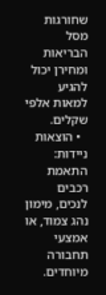שחורגות מסל הבריאות ומחירן יכול להגיע למאות אלפי שקלים.
  • הוצאות ניידות: התאמת רכבים לנכים, מימון נהג צמוד, או אמצעי תחבורה מיוחדים.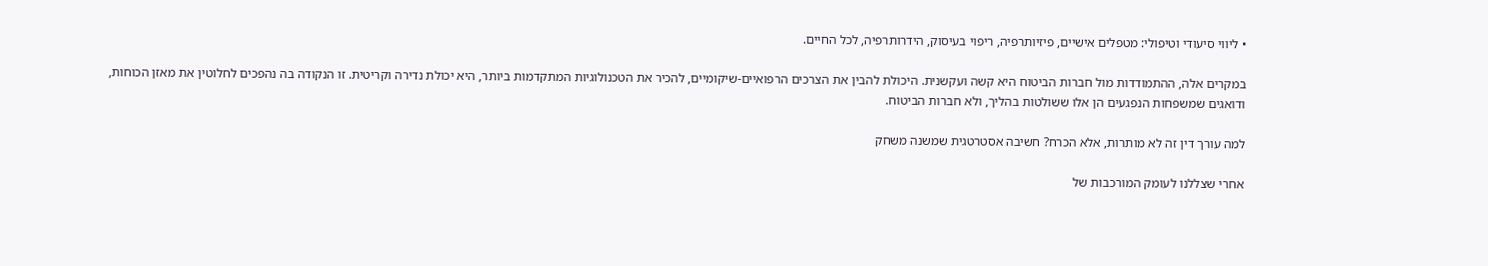• ליווי סיעודי וטיפולי: מטפלים אישיים, פיזיותרפיה, ריפוי בעיסוק, הידרותרפיה, לכל החיים.

במקרים אלה, ההתמודדות מול חברות הביטוח היא קשה ועקשנית. היכולת להבין את הצרכים הרפואיים-שיקומיים, להכיר את הטכנולוגיות המתקדמות ביותר, היא יכולת נדירה וקריטית. זו הנקודה בה נהפכים לחלוטין את מאזן הכוחות, ודואגים שמשפחות הנפגעים הן אלו ששולטות בהליך, ולא חברות הביטוח.

למה עורך דין זה לא מותרות, אלא הכרח? חשיבה אסטרטגית שמשנה משחק

אחרי שצללנו לעומק המורכבות של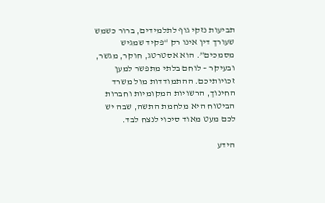תביעות נזקי גוף לתלמידים, ברור כשמש שעורך דין אינו רק “פקיד שמגיש מסמכים”. הוא אסטרטג, חוקר, מגשר, ובעיקר – לוחם בלתי מתפשר למען זכויותיכם. ההתמודדות מול משרד החינוך, הרשויות המקומיות וחברות הביטוח היא מלחמת התשה, שבה יש לכם מעט מאוד סיכוי לנצח לבד.

הידע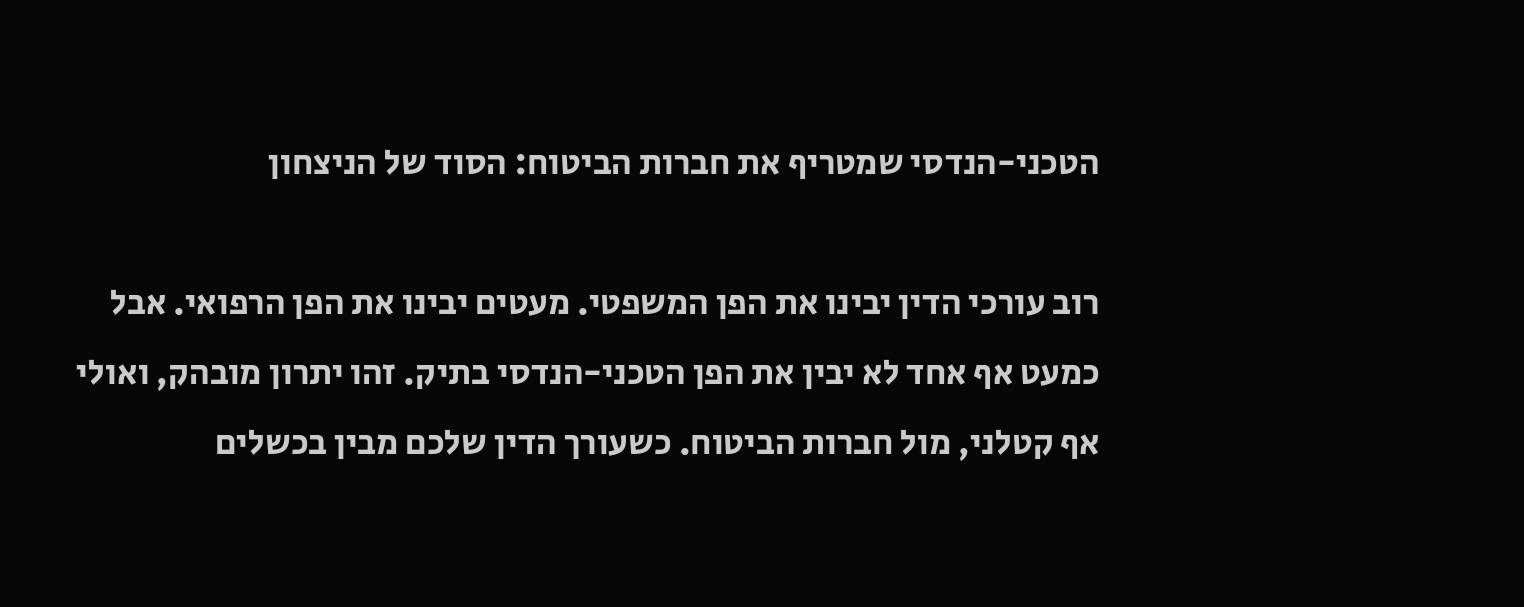הטכני-הנדסי שמטריף את חברות הביטוח: הסוד של הניצחון

רוב עורכי הדין יבינו את הפן המשפטי. מעטים יבינו את הפן הרפואי. אבל כמעט אף אחד לא יבין את הפן הטכני-הנדסי בתיק. זהו יתרון מובהק, ואולי אף קטלני, מול חברות הביטוח. כשעורך הדין שלכם מבין בכשלים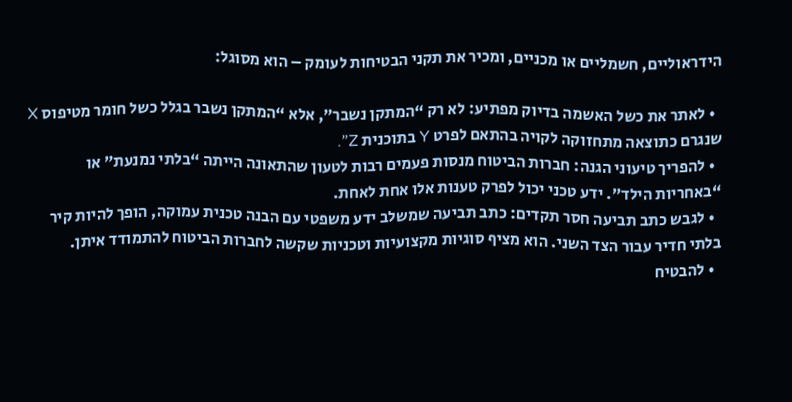הידראוליים, חשמליים או מכניים, ומכיר את תקני הבטיחות לעומק – הוא מסוגל:

  • לאתר את כשל האשמה בדיוק מפתיע: לא רק “המתקן נשבר”, אלא “המתקן נשבר בגלל כשל חומר מטיפוס X שנגרם כתוצאה מתחזוקה לקויה בהתאם לפרט Y בתוכנית Z”.
  • להפריך טיעוני הגנה: חברות הביטוח מנסות פעמים רבות לטעון שהתאונה הייתה “בלתי נמנעת” או “באחריות הילד”. ידע טכני יכול לפרק טענות אלו אחת לאחת.
  • לגבש כתב תביעה חסר תקדים: כתב תביעה שמשלב ידע משפטי עם הבנה טכנית עמוקה, הופך להיות קיר בלתי חדיר עבור הצד השני. הוא מציף סוגיות מקצועיות וטכניות שקשה לחברות הביטוח להתמודד איתן.
  • להבטיח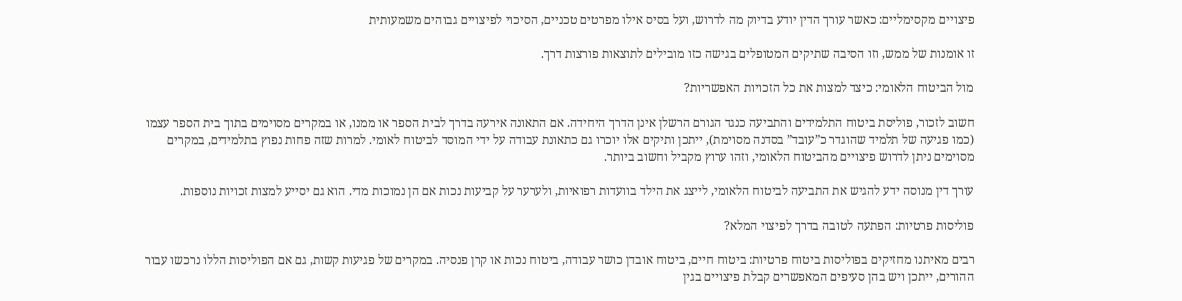פיצויים מקסימליים: כאשר עורך הדין יודע בדיוק מה לדרוש, ועל בסיס אילו מפרטים טכניים, הסיכוי לפיצויים גבוהים משמעותית

זו אומנות של ממש, וזו הסיבה שתיקים המטופלים בגישה כזו מובילים לתוצאות פורצות דרך.

מול הביטוח הלאומי: כיצד למצות את כל הזכויות האפשריות?

חשוב לזכור, פוליסת ביטוח התלמידים והתביעה כנגד הגורם הרשלן אינן הדרך היחידה. אם התאונה אירעה בדרך לבית הספר או ממנו, או במקרים מסוימים בתוך בית הספר עצמו (כמו פגיעה של תלמיד שהוגדר כ”עובד” בסדנה מסוימת), ייתכן ותיקים אלו יוכרו גם כתאונת עבודה על ידי המוסד לביטוח לאומי. למרות שזה פחות נפוץ בתלמידים, במקרים מסוימים ניתן לדרוש פיצויים מהביטוח הלאומי, וזהו ערוץ מקביל וחשוב ביותר.

עורך דין מנוסה ידע להגיש את התביעה לביטוח הלאומי, לייצג את הילד בוועדות רפואיות, ולערער על קביעות נכות אם הן נמוכות מדי. הוא גם יסייע למצות זכויות נוספות.

פוליסות פרטיות: הפתעה לטובה בדרך לפיצוי המלא?

רבים מאיתנו מחזיקים בפוליסות ביטוח פרטיות: ביטוח חיים, ביטוח אובדן כושר עבודה, ביטוח נכות או קרן פנסיה. במקרים של פגיעות קשות, גם אם הפוליסות הללו נרכשו עבור ההורים, ייתכן ויש בהן סעיפים המאפשרים קבלת פיצויים בגין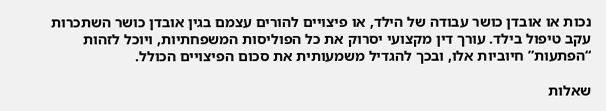נכות או אובדן כושר עבודה של הילד, או פיצויים להורים עצמם בגין אובדן כושר השתכרות עקב טיפול בילד. עורך דין מקצועי יסרוק את כל הפוליסות המשפחתיות, ויוכל לזהות “הפתעות” חיוביות אלו, ובכך להגדיל משמעותית את סכום הפיצויים הכולל.

שאלות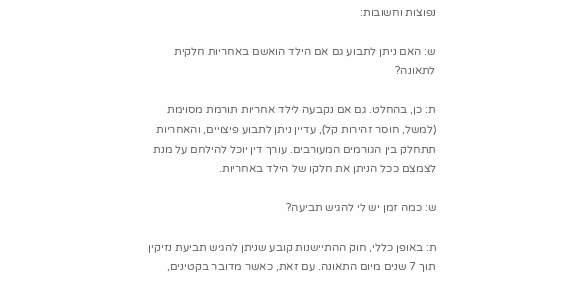נפוצות וחשובות:

ש: האם ניתן לתבוע גם אם הילד הואשם באחריות חלקית לתאונה?

ת: כן, בהחלט. גם אם נקבעה לילד אחריות תורמת מסוימת (למשל, חוסר זהירות קל), עדיין ניתן לתבוע פיצויים, והאחריות תתחלק בין הגורמים המעורבים. עורך דין יוכל להילחם על מנת לצמצם ככל הניתן את חלקו של הילד באחריות.

ש: כמה זמן יש לי להגיש תביעה?

ת: באופן כללי, חוק ההתיישנות קובע שניתן להגיש תביעת נזיקין תוך 7 שנים מיום התאונה. עם זאת, כאשר מדובר בקטינים,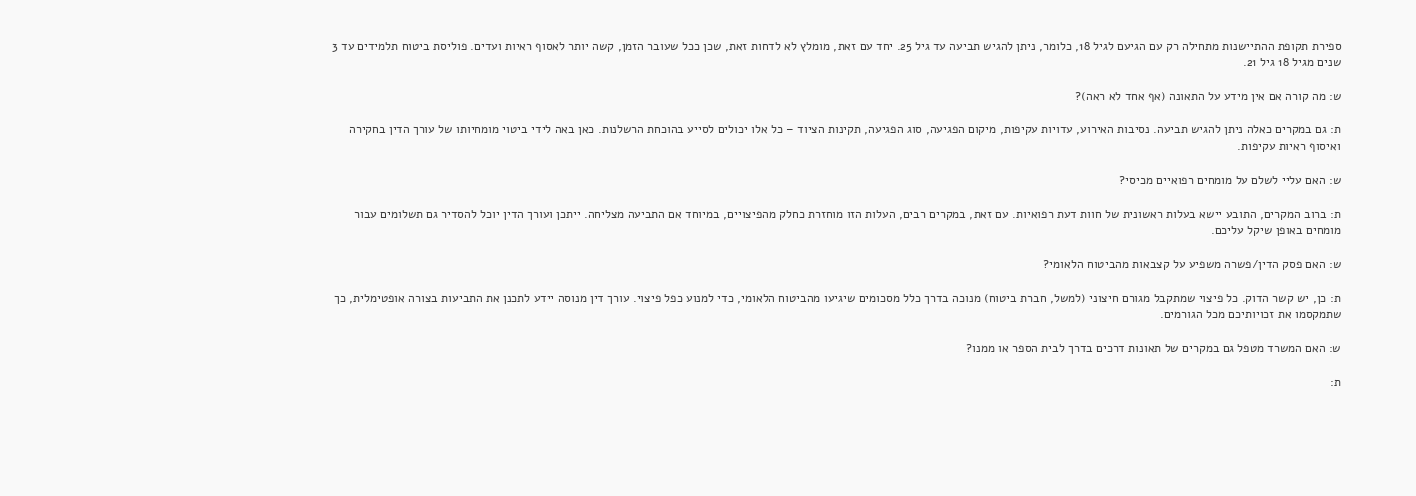ספירת תקופת ההתיישנות מתחילה רק עם הגיעם לגיל 18, כלומר, ניתן להגיש תביעה עד גיל 25. יחד עם זאת, מומלץ לא לדחות זאת, שכן ככל שעובר הזמן, קשה יותר לאסוף ראיות ועדים. פוליסת ביטוח תלמידים עד 3 שנים מגיל 18 גיל 21.

ש: מה קורה אם אין מידע על התאונה (אף אחד לא ראה)?

ת: גם במקרים כאלה ניתן להגיש תביעה. נסיבות האירוע, עדויות עקיפות, מיקום הפגיעה, סוג הפגיעה, תקינות הציוד – כל אלו יכולים לסייע בהוכחת הרשלנות. כאן באה לידי ביטוי מומחיותו של עורך הדין בחקירה ואיסוף ראיות עקיפות.

ש: האם עליי לשלם על מומחים רפואיים מכיסי?

ת: ברוב המקרים, התובע יישא בעלות ראשונית של חוות דעת רפואיות. עם זאת, במקרים רבים, העלות הזו מוחזרת כחלק מהפיצויים, במיוחד אם התביעה מצליחה. ייתכן ועורך הדין יוכל להסדיר גם תשלומים עבור מומחים באופן שיקל עליכם.

ש: האם פסק הדין/פשרה משפיע על קצבאות מהביטוח הלאומי?

ת: כן, יש קשר הדוק. כל פיצוי שמתקבל מגורם חיצוני (למשל, חברת ביטוח) מנוכה בדרך כלל מסכומים שיגיעו מהביטוח הלאומי, כדי למנוע כפל פיצוי. עורך דין מנוסה יידע לתכנן את התביעות בצורה אופטימלית, כך שתמקסמו את זכויותיכם מכל הגורמים.

ש: האם המשרד מטפל גם במקרים של תאונות דרכים בדרך לבית הספר או ממנו?

ת: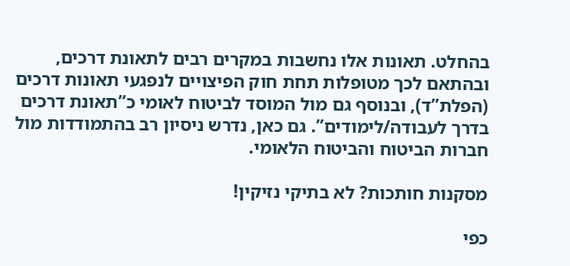בהחלט. תאונות אלו נחשבות במקרים רבים לתאונת דרכים, ובהתאם לכך מטופלות תחת חוק הפיצויים לנפגעי תאונות דרכים (הפלת”ד), ובנוסף גם מול המוסד לביטוח לאומי כ”תאונת דרכים בדרך לעבודה/לימודים”. גם כאן, נדרש ניסיון רב בהתמודדות מול חברות הביטוח והביטוח הלאומי.

מסקנות חותכות? לא בתיקי נזיקין!

כפי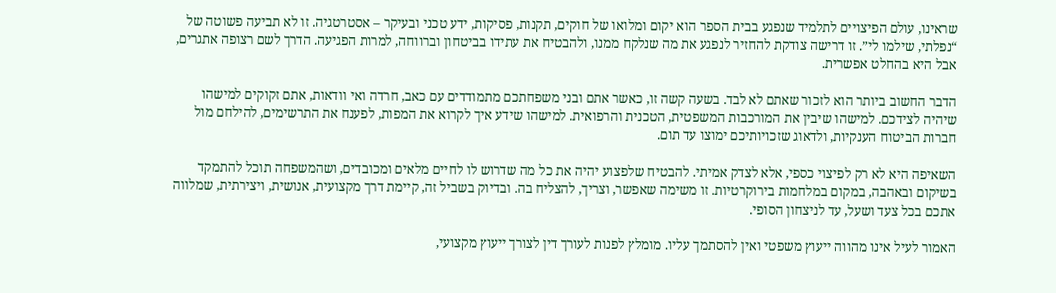שראינו, עולם הפיצויים לתלמיד שנפגע בבית הספר הוא יקום ומלואו של חוקים, תקנות, פסיקות, ידע טכני ובעיקר – אסטרטגיה. זו לא תביעה פשוטה של “נפלתי, שילמו לי”. זו דרישה צודקת להחזיר לנפגע את מה שנלקח ממנו, ולהבטיח את עתידו בביטחון וברווחה, למרות הפגיעה. הדרך לשם רצופה אתגרים, אבל היא בהחלט אפשרית.

הדבר החשוב ביותר הוא לזכור שאתם לא לבד. בשעה קשה זו, כאשר אתם ובני משפחתכם מתמודדים עם כאב, חרדה ואי וודאות, אתם זקוקים למישהו שיהיה לצידכם. למישהו שיבין את המורכבות המשפטית, הטכנית והרפואית. למישהו שידע איך לקרוא את המפות, לפענח את התרשימים, להילחם מול חברות הביטוח הענקיות, ולדאוג שזכויותיכם ימוצו עד תום.

השאיפה היא לא רק לפיצוי כספי, אלא לצדק אמיתי. להבטיח שלפצוע יהיה את כל מה שדרוש לו לחיים מלאים ומכובדים, ושהמשפחה תוכל להתמקד בשיקום ובאהבה, במקום במלחמות בירוקרטיות. זו משימה שאפשר, וצריך, להצליח בה. ובדיוק בשביל זה, קיימת דרך מקצועית, אנושית, ויצירתית, שמלווה אתכם בכל צעד ושעל, עד לניצחון הסופי.

האמור לעיל אינו מהווה ייעוץ משפטי ואין להסתמך עליו. מומלץ לפנות לעורך דין לצורך ייעוץ מקצועי,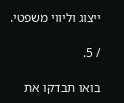ייצוג וליווי משפטי.

/ 5.

בואו תבדקו את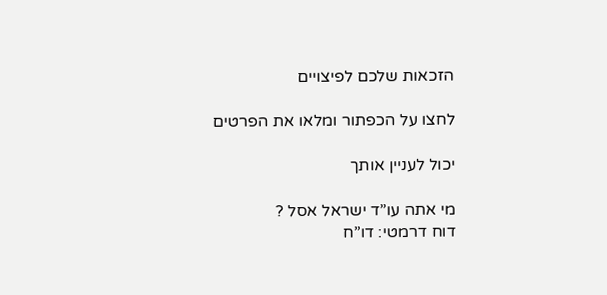הזכאות שלכם לפיצויים

לחצו על הכפתור ומלאו את הפרטים

יכול לעניין אותך

מי אתה עו”ד ישראל אסל ?
דוח דרמטי: דו”ח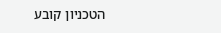הטכניון קובע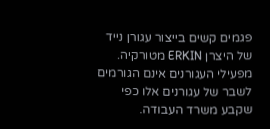פגמים קשים בייצור עגורן נייד של היצרן ERKIN מטורקיה. מפעילי העגורנים אינם הגורמים לשבר של עגורנים אלו כפי שקבע משרד העבודה.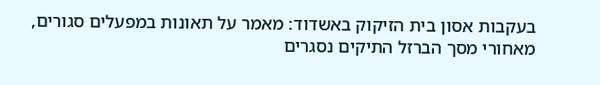בעקבות אסון בית הזיקוק באשדוד: מאמר על תאונות במפעלים סגורים, מאחורי מסך הברזל התיקים נסגרים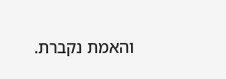והאמת נקברת.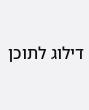דילוג לתוכן